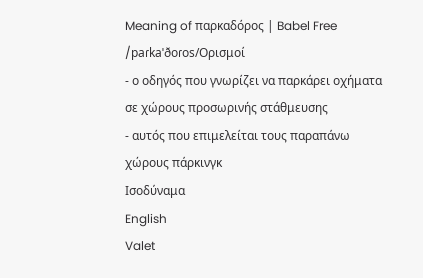Meaning of παρκαδόρος | Babel Free
/paɾkaˈðoɾos/Ορισμοί
- ο οδηγός που γνωρίζει να παρκάρει οχήματα σε χώρους προσωρινής στάθμευσης
- αυτός που επιμελείται τους παραπάνω χώρους πάρκινγκ
Ισοδύναμα
English
Valet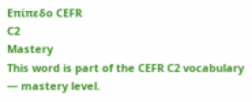Επίπεδο CEFR
C2
Mastery
This word is part of the CEFR C2 vocabulary — mastery level.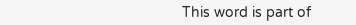This word is part of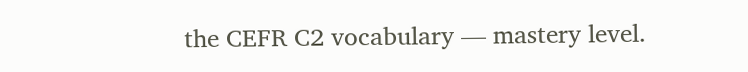the CEFR C2 vocabulary — mastery level.